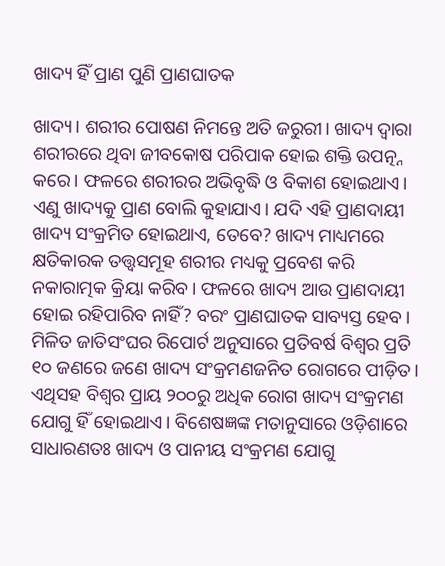ଖାଦ୍ୟ ହିଁ ପ୍ରାଣ ପୁଣି ପ୍ରାଣଘାତକ

ଖାଦ୍ୟ। ଶରୀର ପୋଷଣ ନିମନ୍ତେ ଅତି ଜରୁରୀ। ଖାଦ୍ୟ ଦ୍ୱାରା ଶରୀରରେ ଥିବା ଜୀବକୋଷ ପରିପାକ ହୋଇ ଶକ୍ତି ଉପତ୍ନ୍ନ କରେ। ଫଳରେ ଶରୀରର ଅଭିବୃଦ୍ଧି ଓ ବିକାଶ ହୋଇଥାଏ। ଏଣୁ ଖାଦ୍ୟକୁ ପ୍ରାଣ ବୋଲି କୁହାଯାଏ। ଯଦି ଏହି ପ୍ରାଣଦାୟୀ ଖାଦ୍ୟ ସଂକ୍ରମିତ ହୋଇଥାଏ, ତେବେ? ଖାଦ୍ୟ ମାଧ୍ୟମରେ କ୍ଷତିକାରକ ତତ୍ତ୍ୱସମୂହ ଶରୀର ମଧ୍ୟକୁ ପ୍ରବେଶ କରି ନକାରାତ୍ମକ କ୍ରିୟା କରିବ। ଫଳରେ ଖାଦ୍ୟ ଆଉ ପ୍ରାଣଦାୟୀ ହୋଇ ରହିପାରିବ ନାହିଁ? ବରଂ ପ୍ରାଣଘାତକ ସାବ୍ୟସ୍ତ ହେବ।
ମିଳିତ ଜାତିସଂଘର ରିପୋର୍ଟ ଅନୁସାରେ ପ୍ରତିବର୍ଷ ବିଶ୍ୱର ପ୍ରତି ୧୦ ଜଣରେ ଜଣେ ଖାଦ୍ୟ ସଂକ୍ରମଣଜନିତ ରୋଗରେ ପୀଡ଼ିତ। ଏଥିସହ ବିଶ୍ୱର ପ୍ରାୟ ୨୦୦ରୁ ଅଧିକ ରୋଗ ଖାଦ୍ୟ ସଂକ୍ରମଣ ଯୋଗୁ ହିଁ ହୋଇଥାଏ। ବିଶେଷଜ୍ଞଙ୍କ ମତାନୁସାରେ ଓଡ଼ିଶାରେ ସାଧାରଣତଃ ଖାଦ୍ୟ ଓ ପାନୀୟ ସଂକ୍ରମଣ ଯୋଗୁ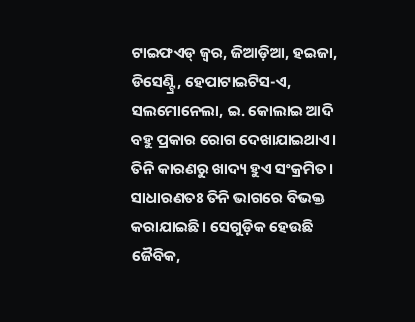ଟାଇଫଏଡ୍‌ ଜ୍ୱର, ଜିଆଡ଼ିଆ, ହଇଜା, ଡିସେଣ୍ଟ୍ରି, ହେପାଟାଇଟିସ-ଏ, ସଲମୋନେଲା, ଇ. କୋଲାଇ ଆଦି ବହୁ ପ୍ରକାର ରୋଗ ଦେଖାଯାଇଥାଏ। ତିନି କାରଣରୁ ଖାଦ୍ୟ ହୁଏ ସଂକ୍ରମିତ। ସାଧାରଣତଃ ତିନି ଭାଗରେ ବିଭକ୍ତ କରାଯାଇଛି। ସେଗୁଡ଼ିକ ହେଉଛି ଜୈବିକ,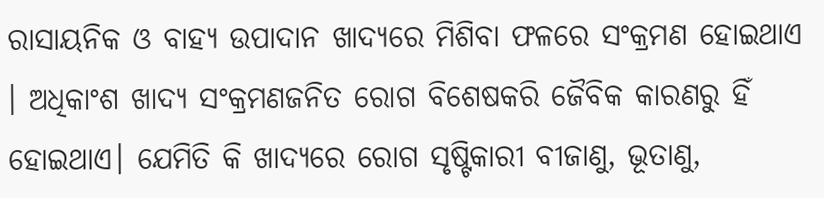ରାସାୟନିକ ଓ ବାହ୍ୟ ଉପାଦାନ ଖାଦ୍ୟରେ ମିଶିବା ଫଳରେ ସଂକ୍ରମଣ ହୋଇଥାଏ । ଅଧିକାଂଶ ଖାଦ୍ୟ ସଂକ୍ରମଣଜନିତ ରୋଗ ବିଶେଷକରି ଜୈବିକ କାରଣରୁ ହିଁ ହୋଇଥାଏ। ଯେମିତି କି ଖାଦ୍ୟରେ ରୋଗ ସୃଷ୍ଟିକାରୀ ବୀଜାଣୁ, ଭୂତାଣୁ,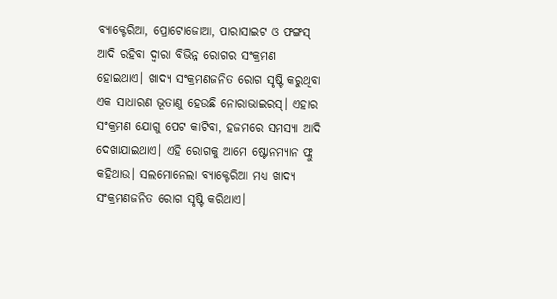ବ୍ୟାକ୍ଟେରିଆ, ପ୍ରୋଟୋଜୋଆ, ପାରାସାଇଟ ଓ ଫଙ୍ଗସ୍‌ ଆଦି ରହିବା ଦ୍ୱାରା ବିଭିନ୍ନ ରୋଗର ସଂକ୍ରମଣ ହୋଇଥାଏ। ଖାଦ୍ୟ ସଂକ୍ରମଣଜନିତ ରୋଗ ସୃଷ୍ଟି କରୁଥିବା ଏକ ସାଧାରଣ ଭୂତାଣୁ ହେଉଛି ନୋରାଭାଇରସ୍‌। ଏହାର ସଂକ୍ରମଣ ଯୋଗୁ ପେଟ କାଟିବା, ହଜମରେ ସମସ୍ୟା ଆଦି ଦେଖାଯାଇଥାଏ। ଏହି ରୋଗକୁ ଆମେ ଷ୍ଟୋନମ୍ୟାନ ଫ୍ଲୁ କହିଥାଉ। ସଲମୋନେଲା ବ୍ୟାକ୍ଟେରିଆ ମଧ୍ୟ ଖାଦ୍ୟ ସଂକ୍ରମଣଜନିତ ରୋଗ ସୃଷ୍ଟି କରିଥାଏ।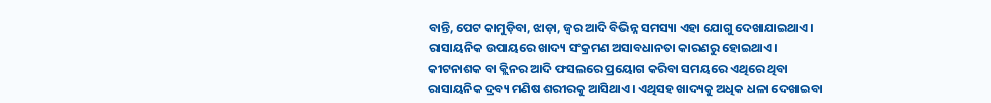ବାନ୍ତି, ପେଟ କାମୁଡ଼ିବା, ଝାଡ଼ା, ଜ୍ୱର ଆଦି ବିଭିନ୍ନ ସମସ୍ୟା ଏହା ଯୋଗୁ ଦେଖାଯାଇଥାଏ।
ରାସାୟନିକ ଉପାୟରେ ଖାଦ୍ୟ ସଂକ୍ରମଣ ଅସାବଧାନତା କାରଣରୁ ହୋଇଥାଏ। କୀଟନାଶକ ବା କ୍ଲିନର ଆଦି ଫସଲରେ ପ୍ରୟୋଗ କରିବା ସମୟରେ ଏଥିରେ ଥିବା ରାସାୟନିକ ଦ୍ରବ୍ୟ ମଣିଷ ଶରୀରକୁ ଆସିଥାଏ। ଏଥିସହ ଖାଦ୍ୟକୁ ଅଧିକ ଧଳା ଦେଖାଇବା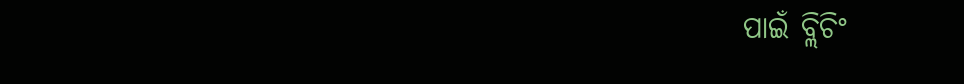ପାଇଁ ବ୍ଲିଚିଂ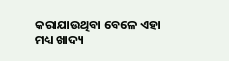କରାଯାଉଥିବା ବେଳେ ଏହା ମଧ୍ୟ ଖାଦ୍ୟ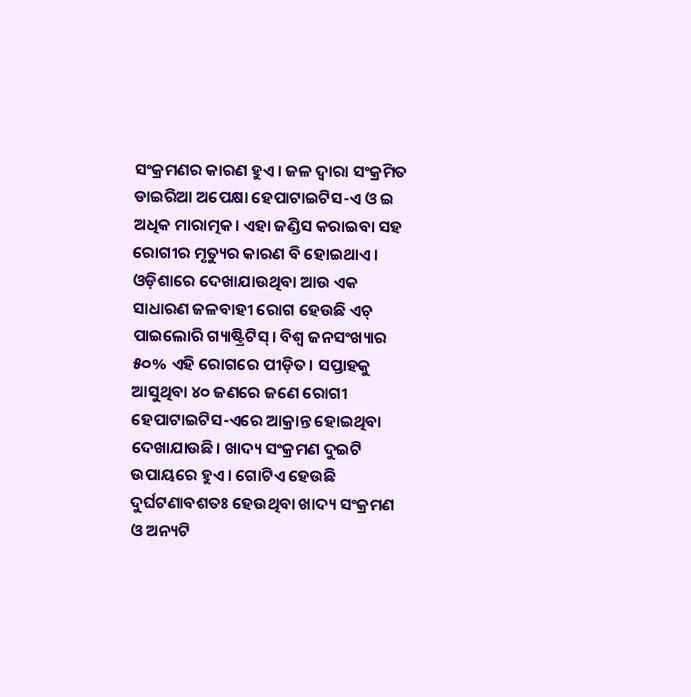ସଂକ୍ରମଣର କାରଣ ହୁଏ। ଜଳ ଦ୍ୱାରା ସଂକ୍ରମିତ ଡାଇରିଆ ଅପେକ୍ଷା ହେପାଟାଇଟିସ-ଏ ଓ ଇ ଅଧିକ ମାରାତ୍ମକ। ଏହା ଜଣ୍ଡିସ କରାଇବା ସହ ରୋଗୀର ମୃତ୍ୟୁର କାରଣ ବି ହୋଇଥାଏ। ଓଡ଼ିଶାରେ ଦେଖାଯାଉଥିବା ଆଉ ଏକ ସାଧାରଣ ଜଳବାହୀ ରୋଗ ହେଉଛି ଏଚ୍‌ ପାଇଲୋରି ଗ୍ୟାଷ୍ଟ୍ରିଟିସ୍‌। ବିଶ୍ୱ ଜନସଂଖ୍ୟାର ୫୦% ଏହି ରୋଗରେ ପୀଡ଼ିତ। ସପ୍ତାହକୁ ଆସୁଥିବା ୪୦ ଜଣରେ ଜଣେ ରୋଗୀ ହେପାଟାଇଟିସ-ଏରେ ଆକ୍ରାନ୍ତ ହୋଇଥିବା ଦେଖାଯାଉଛି। ଖାଦ୍ୟ ସଂକ୍ରମଣ ଦୁଇଟି ଉପାୟରେ ହୁଏ। ଗୋଟିଏ ହେଉଛି ଦୁର୍ଘଟଣାବଶତଃ ହେଉଥିବା ଖାଦ୍ୟ ସଂକ୍ରମଣ ଓ ଅନ୍ୟଟି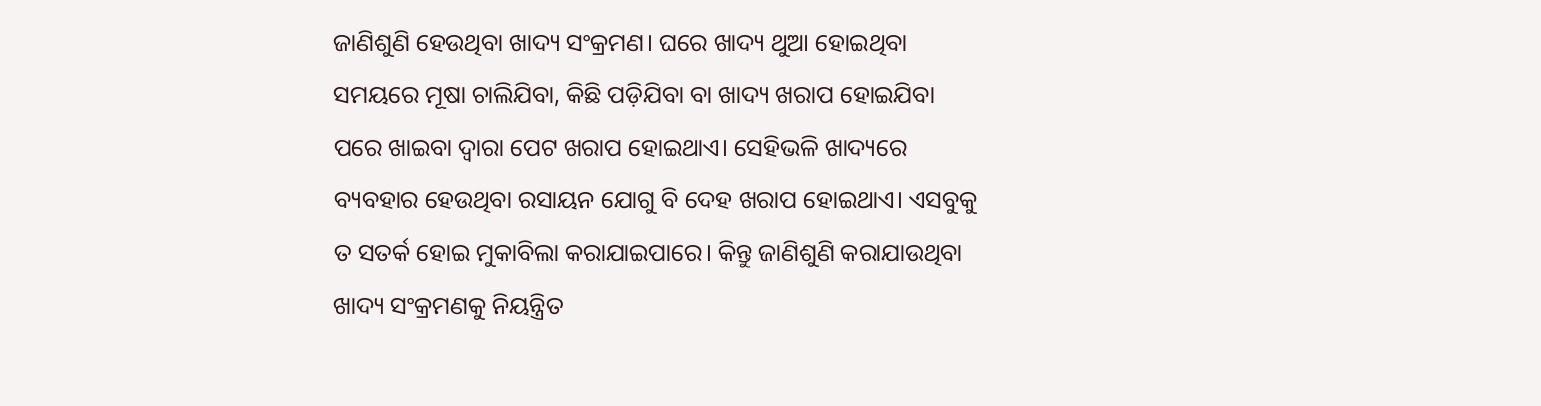ଜାଣିଶୁଣି ହେଉଥିବା ଖାଦ୍ୟ ସଂକ୍ରମଣ। ଘରେ ଖାଦ୍ୟ ଥୁଆ ହୋଇଥିବା ସମୟରେ ମୂଷା ଚାଲିଯିବା, କିଛି ପଡ଼ିଯିବା ବା ଖାଦ୍ୟ ଖରାପ ହୋଇଯିବା ପରେ ଖାଇବା ଦ୍ୱାରା ପେଟ ଖରାପ ହୋଇଥାଏ। ସେହିଭଳି ଖାଦ୍ୟରେ ବ୍ୟବହାର ହେଉଥିବା ରସାୟନ ଯୋଗୁ ବି ଦେହ ଖରାପ ହୋଇଥାଏ। ଏସବୁକୁ ତ ସତର୍କ ହୋଇ ମୁକାବିଲା କରାଯାଇପାରେ। କିନ୍ତୁ ଜାଣିଶୁଣି କରାଯାଉଥିବା ଖାଦ୍ୟ ସଂକ୍ରମଣକୁ ନିୟନ୍ତ୍ରିତ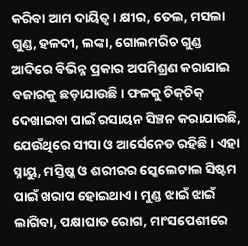କରିବା ଆମ ଦାୟିତ୍ୱ। କ୍ଷୀର, ତେଲ, ମସଲା ଗୁଣ୍ଡ, ହଳଦୀ, ଲଙ୍କା, ଗୋଲମରିଚ ଗୁଣ୍ଡ ଆଦିରେ ବିଭିନ୍ନ ପ୍ରକାର ଅପମିଶ୍ରଣ କରାଯାଇ ବଜାରକୁ ଛଡ଼ାଯାଉଛି। ଫଳକୁ ଚିକ୍‌ଚିକ୍‌ ଦେଖାଇବା ପାଇଁ ରସାୟନ ସିଞ୍ଚନ କରାଯାଉଛି, ଯେଉଁଥିରେ ସୀସା ଓ ଆର୍ସେନେଡ ରହିଛି। ଏହା ସ୍ନାୟୁ, ମସ୍ତିଷ୍କ ଓ ଶରୀରର ସ୍କେଲେଟାଲ ସିଷ୍ଟମ ପାଇଁ ଖରାପ ହୋଇଥାଏ। ମୁଣ୍ଡ ଝାଇଁ ଝାଇଁ ଲାଗିବା, ପକ୍ଷାଘାତ ରୋଗ, ମାଂସପେଶୀରେ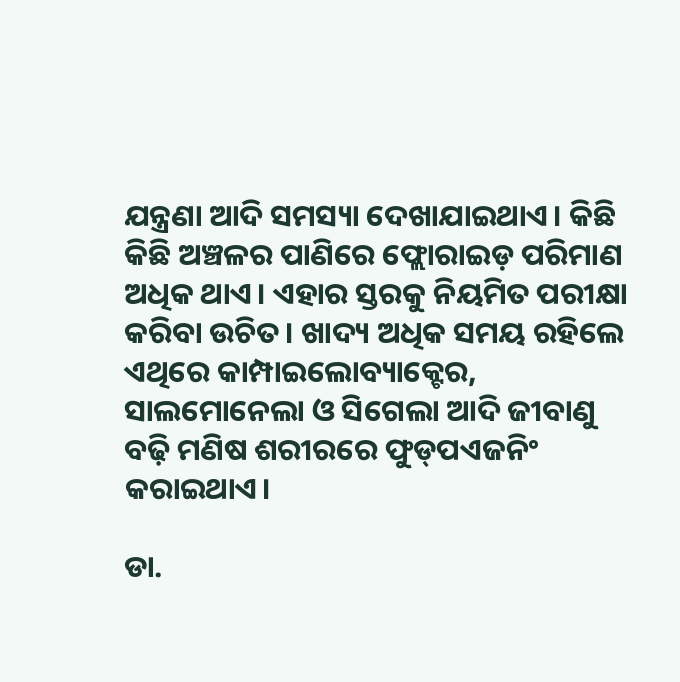ଯନ୍ତ୍ରଣା ଆଦି ସମସ୍ୟା ଦେଖାଯାଇଥାଏ। କିଛି କିଛି ଅଞ୍ଚଳର ପାଣିରେ ଫ୍ଲୋରାଇଡ଼ ପରିମାଣ ଅଧିକ ଥାଏ। ଏହାର ସ୍ତରକୁ ନିୟମିତ ପରୀକ୍ଷା କରିବା ଉଚିତ। ଖାଦ୍ୟ ଅଧିକ ସମୟ ରହିଲେ ଏଥିରେ କାମ୍ପାଇଲୋବ୍ୟାକ୍ଟେର, ସାଲମୋନେଲା ଓ ସିଗେଲା ଆଦି ଜୀବାଣୁ ବଢ଼ି ମଣିଷ ଶରୀରରେ ଫୁଡ୍‌ପଏଜନିଂ କରାଇଥାଏ।

ଡା.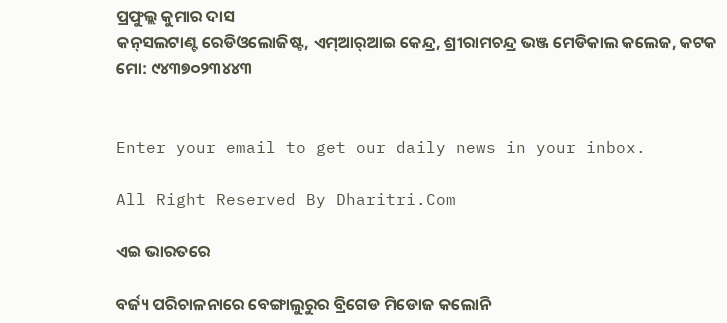ପ୍ରଫୁଲ୍ଲ କୁମାର ଦାସ
କନ୍‌ସଲଟାଣ୍ଟ ରେଡିଓଲୋଜିଷ୍ଟ, ଏମ୍‌ଆର୍‌ଆଇ କେନ୍ଦ୍ର, ଶ୍ରୀରାମଚନ୍ଦ୍ର ଭଞ୍ଜ ମେଡିକାଲ କଲେଜ, କଟକ
ମୋ: ୯୪୩୭୦୨୩୪୪୩


Enter your email to get our daily news in your inbox.

All Right Reserved By Dharitri.Com

ଏଇ ଭାରତରେ

ବର୍ଜ୍ୟ ପରିଚାଳନାରେ ବେଙ୍ଗାଲୁରୁର ବ୍ରିଗେଡ ମିଡୋଜ କଲୋନି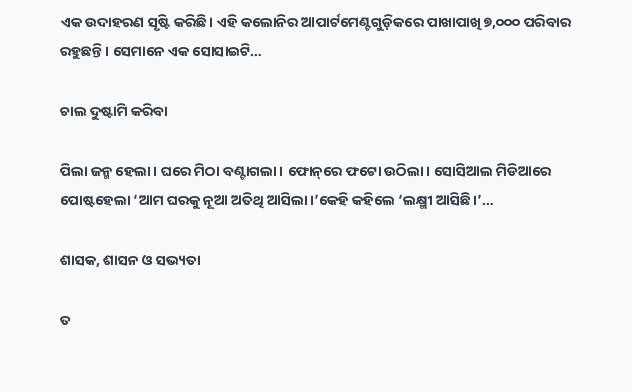ଏକ ଉଦାହରଣ ସୃଷ୍ଟି କରିଛି। ଏହି କଲୋନିର ଆପାର୍ଟମେଣ୍ଟଗୁଡ଼ିକରେ ପାଖାପାଖି ୭,୦୦୦ ପରିବାର ରହୁଛନ୍ତି। ସେମାନେ ଏକ ସୋସାଇଟି…

ଚାଲ ଦୁଷ୍ଟାମି କରିବା

ପିଲା ଜନ୍ମ ହେଲା। ଘରେ ମିଠା ବଣ୍ଟାଗଲା। ଫୋନ୍‌ରେ ଫଟୋ ଉଠିଲା। ସୋସିଆଲ ମିଡିଆରେ ପୋଷ୍ଟହେଲା ‘ଆମ ଘରକୁ ନୂଆ ଅତିଥି ଆସିଲା।’କେହି କହିଲେ ‘ଲକ୍ଷ୍ମୀ ଆସିଛି।’…

ଶାସକ, ଶାସନ ଓ ସଭ୍ୟତା

ତ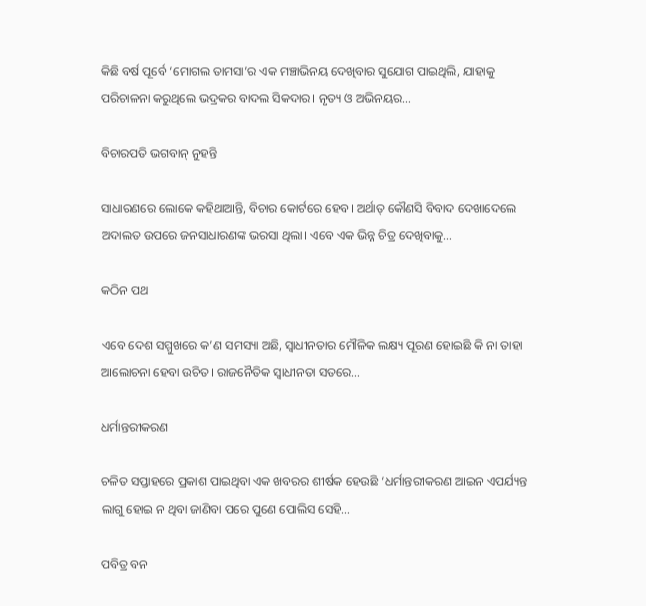କିଛି ବର୍ଷ ପୂର୍ବେ ‘ମୋଗଲ ତାମସା’ର ଏକ ମଞ୍ଚାଭିନୟ ଦେଖିବାର ସୁଯୋଗ ପାଇଥିଲି, ଯାହାକୁ ପରିଚାଳନା କରୁଥିଲେ ଭଦ୍ରକର ବାଦଲ ସିକଦାର। ନୃତ୍ୟ ଓ ଅଭିନୟର…

ବିଚାରପତି ଭଗବାନ୍‌ ନୁହନ୍ତି

ସାଧାରଣରେ ଲୋକେ କହିଥାଆନ୍ତି, ବିଚାର କୋର୍ଟରେ ହେବ। ଅର୍ଥାତ୍‌ କୌଣସି ବିବାଦ ଦେଖାଦେଲେ ଅଦାଲତ ଉପରେ ଜନସାଧାରଣଙ୍କ ଭରସା ଥିଲା। ଏବେ ଏକ ଭିନ୍ନ ଚିତ୍ର ଦେଖିବାକୁ…

କଠିନ ପଥ

ଏବେ ଦେଶ ସମ୍ମୁଖରେ କ’ଣ ସମସ୍ୟା ଅଛି, ସ୍ୱାଧୀନତାର ମୌଳିକ ଲକ୍ଷ୍ୟ ପୂରଣ ହୋଇଛି କି ନା ତାହା ଆଲୋଚନା ହେବା ଉଚିତ। ରାଜନୈତିକ ସ୍ୱାଧୀନତା ସତରେ…

ଧର୍ମାନ୍ତରୀକରଣ

ଚଳିତ ସପ୍ତାହରେ ପ୍ରକାଶ ପାଇଥିବା ଏକ ଖବରର ଶୀର୍ଷକ ହେଉଛି ‘ଧର୍ମାନ୍ତରୀକରଣ ଆଇନ ଏପର୍ଯ୍ୟନ୍ତ ଲାଗୁ ହୋଇ ନ ଥିବା ଜାଣିବା ପରେ ପୁଣେ ପୋଲିସ ସେହି…

ପବିତ୍ର ବନ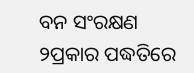ବନ ସଂରକ୍ଷଣ ୨ପ୍ରକାର ପଦ୍ଧତିରେ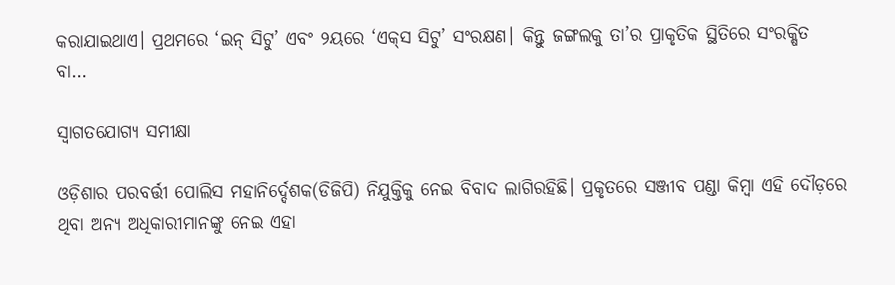କରାଯାଇଥାଏ। ପ୍ରଥମରେ ‘ଇନ୍‌ ସିଟୁ’ ଏବଂ ୨ୟରେ ‘ଏକ୍‌ସ ସିଟୁ’ ସଂରକ୍ଷଣ। କିନ୍ତୁ ଜଙ୍ଗଲକୁ ତା’ର ପ୍ରାକୃତିକ ସ୍ଥିତିରେ ସଂରକ୍ଷିତ ବା…

ସ୍ବାଗତଯୋଗ୍ୟ ସମୀକ୍ଷା

ଓଡ଼ିଶାର ପରବର୍ତ୍ତୀ ପୋଲିସ ମହାନିର୍ଦ୍ଦେଶକ(ଡିଜିପି) ନିଯୁକ୍ତିକୁ ନେଇ ବିବାଦ ଲାଗିରହିଛି। ପ୍ରକୃତରେ ସଞ୍ଜୀବ ପଣ୍ଡା କିମ୍ବା ଏହି ଦୌଡ଼ରେ ଥିବା ଅନ୍ୟ ଅଧିକାରୀମାନଙ୍କୁ ନେଇ ଏହା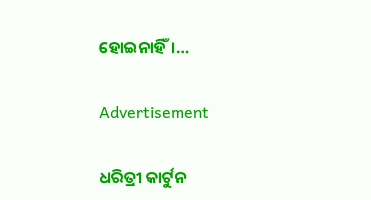ହୋଇନାହିଁ।…

Advertisement

ଧରିତ୍ରୀ କାର୍ଟୁନ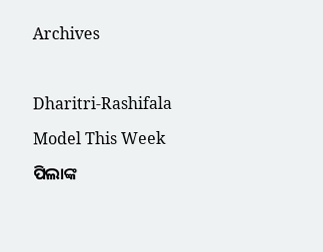Archives



Dharitri-Rashifala

Model This Week

ପିଲାଙ୍କ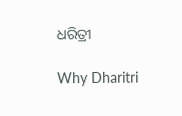ଧରିତ୍ରୀ

Why Dharitri